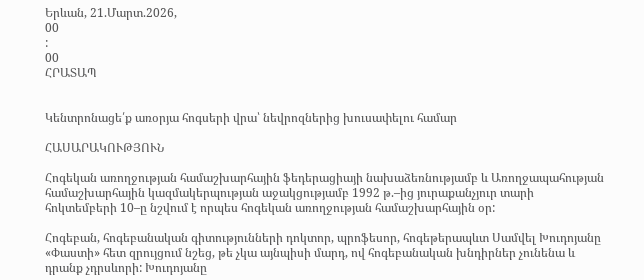Երևան, 21.Մարտ.2026,
00
:
00
ՀՐԱՏԱՊ


Կենտրոնացե՛ք առօրյա հոգսերի վրա՝ նեվրոզներից խուսափելու համար

ՀԱՍԱՐԱԿՈՒԹՅՈՒՆ

Հոգեկան առողջության համաշխարհային ֆեդերացիայի նախաձեռնությամբ և Առողջապահության համաշխարհային կազմակերպության աջակցությամբ 1992 թ.–ից յուրաքանչյուր տարի հոկտեմբերի 10–ը նշվում է որպես հոգեկան առողջության համաշխարհային օր:

Հոգեբան, հոգեբանական գիտությունների դոկտոր, պրոֆեսոր, հոգեթերապևտ Սամվել Խուդոյանը «Փաստի» հետ զրույցում նշեց, թե չկա այնպիսի մարդ, ով հոգեբանական խնդիրներ չունենա և դրանք չդրսևորի: Խուդոյանը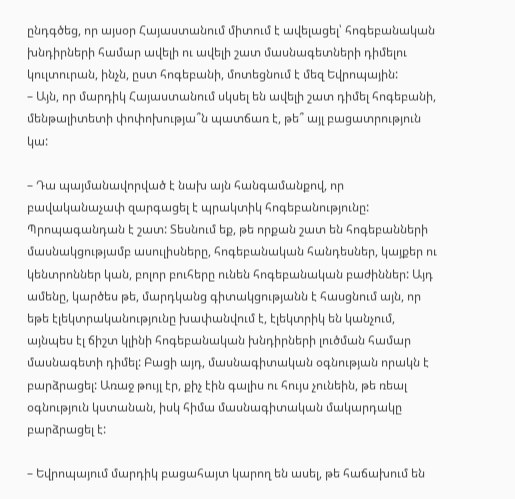ընդգծեց, որ այսօր Հայաստանում միտում է ավելացել՝ հոգեբանական խնդիրների համար ավելի ու ավելի շատ մասնագետների դիմելու կուլտուրան, ինչն, ըստ հոգեբանի, մոտեցնում է մեզ Եվրոպային:
– Այն, որ մարդիկ Հայաստանում սկսել են ավելի շատ դիմել հոգեբանի, մենթալիտետի փոփոխությա՞ն պատճառ է, թե՞ այլ բացատրություն կա:

– Դա պայմանավորված է նախ այն հանգամանքով, որ բավականաչափ զարգացել է պրակտիկ հոգեբանությունը: Պրոպագանդան է շատ: Տեսնում եք, թե որքան շատ են հոգեբանների մասնակցությամբ ասուլիսները, հոգեբանական հանդեսներ, կայքեր ու կենտրոններ կան, բոլոր բուհերը ունեն հոգեբանական բաժիններ: Այդ ամենը, կարծես թե, մարդկանց գիտակցությանն է հասցնում այն, որ եթե էլեկտրականությունը խափանվում է, էլեկտրիկ են կանչում, այնպես էլ ճիշտ կլինի հոգեբանական խնդիրների լուծման համար մասնագետի դիմել: Բացի այդ, մասնագիտական օգնության որակն է բարձրացել: Առաջ թույլ էր, քիչ էին գալիս ու հույս չունեին, թե ռեալ օգնություն կստանան, իսկ հիմա մասնագիտական մակարդակը բարձրացել է:

– Եվրոպայում մարդիկ բացահայտ կարող են ասել, թե հաճախում են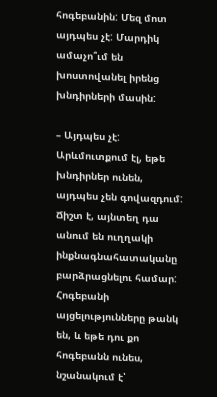հոգեբանին: Մեզ մոտ այդպես չէ: Մարդիկ ամաչո՞ւմ են խոստովանել իրենց խնդիրների մասին:

– Այդպես չէ: Արևմուտքում էլ, եթե խնդիրներ ունեն, այդպես չեն գովազդում: Ճիշտ է, այնտեղ դա անում են ուղղակի ինքնագնահատականը բարձրացնելու համար: Հոգեբանի այցելությունները թանկ են, և եթե դու քո հոգեբանն ունես, նշանակում է՝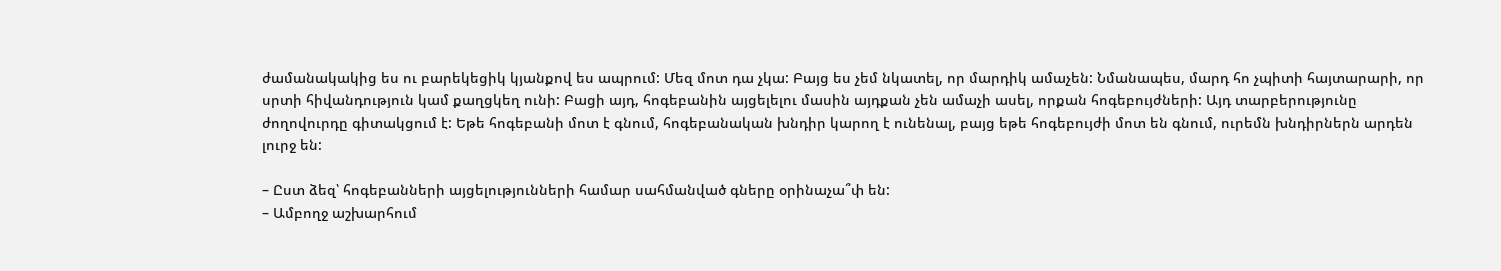ժամանակակից ես ու բարեկեցիկ կյանքով ես ապրում: Մեզ մոտ դա չկա: Բայց ես չեմ նկատել, որ մարդիկ ամաչեն: Նմանապես, մարդ հո չպիտի հայտարարի, որ սրտի հիվանդություն կամ քաղցկեղ ունի: Բացի այդ, հոգեբանին այցելելու մասին այդքան չեն ամաչի ասել, որքան հոգեբույժների: Այդ տարբերությունը ժողովուրդը գիտակցում է: Եթե հոգեբանի մոտ է գնում, հոգեբանական խնդիր կարող է ունենալ, բայց եթե հոգեբույժի մոտ են գնում, ուրեմն խնդիրներն արդեն լուրջ են:

– Ըստ ձեզ՝ հոգեբանների այցելությունների համար սահմանված գները օրինաչա՞փ են:
– Ամբողջ աշխարհում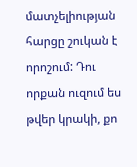մատչելիության հարցը շուկան է որոշում: Դու որքան ուզում ես թվեր կրակի, քո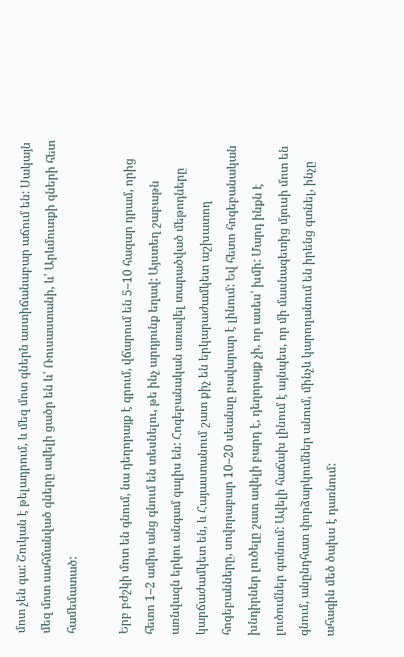մոտ չեն գա: Շուկան է թելադրում, և մեզ մոտ գներն աստիճանաբար աճում են: Սակայն մեզ մոտ սահմանված գները ավելի ցածր են և՛ Ռուսաստանի, և՛ Արևմուտքի գների հետ համեմատած:

Երբ բժշկի մոտ են գնում, նա դեղորայք է գրում, վճարում են 5–10 հազար դրամ, որից հետո 1–2 ամիս անց գնում են տեսնելու, թե ինչ արդյունք եղավ: Այստեղ շաբաթն առնվազն երկու անգամ գալիս են: Հոգեբանական առավել տարածված մեթոդները կարճաժամկետ են, և Հայաստանում շատ քիչ են երկարաժամկետ աշխատող հոգեբանները, սովորաբար 10–20 սեանսը բավարար է լինում: Եվ հետո հոգեբանական խնդիրներ լուծելը շատ ավելի բարդ է, դեղորայք չի, որ ասես՝ խմի: Մարդ ինքն է լուծումներ գտնում: Ավելի հաճախ լինում է այնպես, որ մի մասնագետից մյուսի մոտ են գնում, անընդհատ փորձարկումներ անում, մինչև կարողանում են իրենց գտնել, ինչը ահագին մեծ ծախս է դառնում: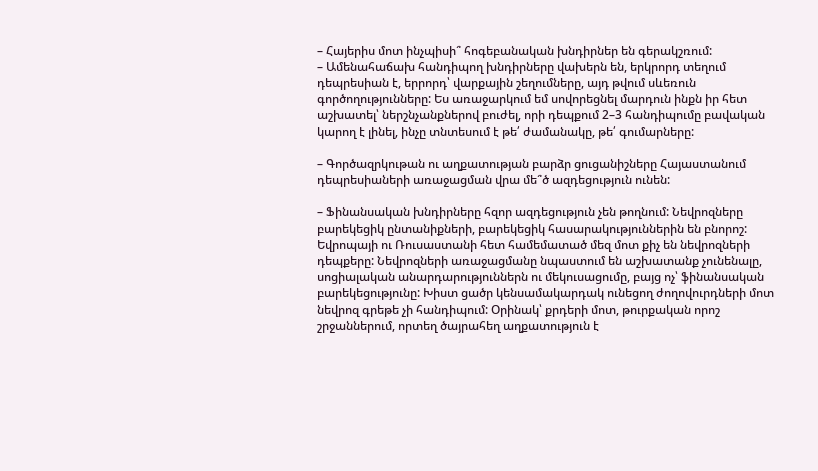– Հայերիս մոտ ինչպիսի՞ հոգեբանական խնդիրներ են գերակշռում:
– Ամենահաճախ հանդիպող խնդիրները վախերն են, երկրորդ տեղում դեպրեսիան է, երրորդ՝ վարքային շեղումները, այդ թվում սևեռուն գործողությունները: Ես առաջարկում եմ սովորեցնել մարդուն ինքն իր հետ աշխատել՝ ներշնչանքներով բուժել, որի դեպքում 2–3 հանդիպումը բավական կարող է լինել, ինչը տնտեսում է թե՛ ժամանակը, թե՛ գումարները:

– Գործազրկութան ու աղքատության բարձր ցուցանիշները Հայաստանում դեպրեսիաների առաջացման վրա մե՞ծ ազդեցություն ունեն:

– Ֆինանսական խնդիրները հզոր ազդեցություն չեն թողնում: Նեվրոզները բարեկեցիկ ընտանիքների, բարեկեցիկ հասարակություններին են բնորոշ: Եվրոպայի ու Ռուսաստանի հետ համեմատած մեզ մոտ քիչ են նեվրոզների դեպքերը: Նեվրոզների առաջացմանը նպաստում են աշխատանք չունենալը, սոցիալական անարդարություններն ու մեկուսացումը, բայց ոչ՝ ֆինանսական բարեկեցությունը: Խիստ ցածր կենսամակարդակ ունեցող ժողովուրդների մոտ նեվրոզ գրեթե չի հանդիպում: Օրինակ՝ քրդերի մոտ, թուրքական որոշ շրջաններում, որտեղ ծայրահեղ աղքատություն է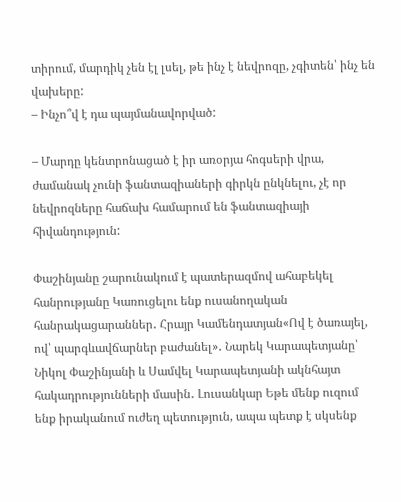տիրում, մարդիկ չեն էլ լսել, թե ինչ է նեվրոզը, չգիտեն՝ ինչ են վախերը:
– Ինչո՞վ է դա պայմանավորված:

– Մարդը կենտրոնացած է իր առօրյա հոգսերի վրա, ժամանակ չունի ֆանտազիաների գիրկն ընկնելու, չէ որ նեվրոզները հաճախ համարում են ֆանտազիայի հիվանդություն:

Փաշինյանը շարունակում է պատերազմով ահաբեկել հանրությանը Կառուցելու ենք ուսանողական հանրակացարաններ․ Հրայր Կամենդատյան«Ով է ծառայել, ով՝ պարգևավճարներ բաժանել»․ Նարեկ Կարապետյանը՝ Նիկոլ Փաշինյանի և Սամվել Կարապետյանի ակնհայտ հակադրությունների մասին․ Լուսանկար Եթե մենք ուզում ենք իրականում ուժեղ պետություն, ապա պետք է սկսենք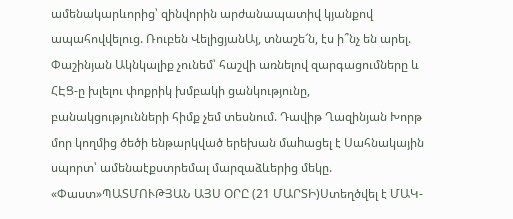ամենակարևորից՝ զինվորին արժանապատիվ կյանքով ապահովվելուց. Ռուբեն ՎելիցյանԱյ, տնաշե՜ն, էս ի՞նչ են արել. Փաշինյան Ակնկալիք չունեմ՝ հաշվի առնելով զարգացումները և ՀԷՑ-ը խլելու փոքրիկ խմբակի ցանկությունը, բանակցությունների հիմք չեմ տեսնում. Դավիթ Ղազինյան Խորթ մոր կողմից ծեծի ենթարկված երեխան մաhացել է Սահնակային սպորտ՝ ամենաէքստրեմալ մարզաձևերից մեկը. «Փաստ»ՊԱՏՄՈՒԹՅԱՆ ԱՅՍ ՕՐԸ (21 ՄԱՐՏԻ)Ստեղծվել է ՄԱԿ-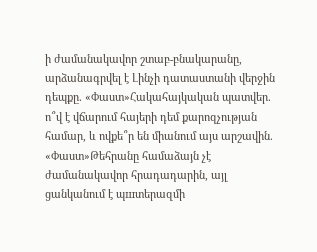ի ժամանակավոր շտաբ-բնակարանը, արձանագրվել է Լինչի դատաստանի վերջին դեպքը. «Փաստ»Հակահայկական պատվեր. ո՞վ է վճարում հայերի դեմ քարոզչության համար, և ովքե՞ր են միանում այս արշավին. «Փաստ»Թեհրանը համաձայն չէ ժամանակավոր հրադադարին, այլ ցանկանում է պшտերազմի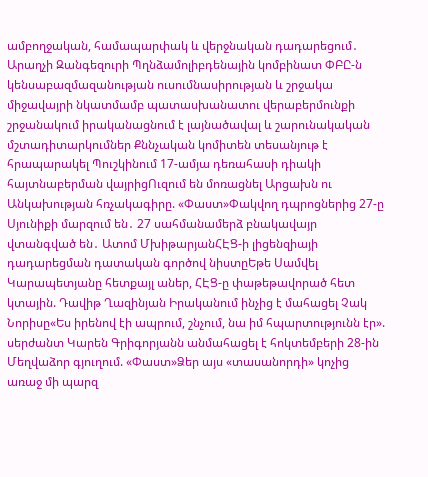ամբողջական, համապարփակ և վերջնական դադարեցում․ Արաղչի Զանգեզուրի Պղնձամոլիբդենային կոմբինատ ՓԲԸ-ն կենսաբազմազանության ուսումնասիրության և շրջակա միջավայրի նկատմամբ պատասխանատու վերաբերմունքի շրջանակում իրականացնում է լայնածավալ և շարունակական մշտադիտարկումներ Քննչական կոմիտեն տեսանյութ է հրապարակել Պուշկինում 17-ամյա դեռահասի դիակի հայտնաբերման վայրիցՈւզում են մոռացնել Արցախն ու Անկախության հռչակագիրը. «Փաստ»Փակվող դպրոցներից 27-ը Սյունիքի մարզում են․ 27 սահմանամերձ բնակավայր վտանգված են․ Ատոմ ՄխիթարյանՀԷՑ-ի լիցենզիայի դադարեցման դատական գործով նիստըԵթե Սամվել Կարապետյանը հետքայլ աներ, ՀԷՑ-ը փաթեթավորած հետ կտային. Դավիթ Ղազինյան Իրականում ինչից է մահացել Չակ Նորիսը«Ես իրենով էի ապրում, շնչում, նա իմ հպարտությունն էր». սերժանտ Կարեն Գրիգորյանն անմահացել է հոկտեմբերի 28-ին Մեղվաձոր գյուղում. «Փաստ»Ձեր այս «տասանորդի» կոչից առաջ մի պարզ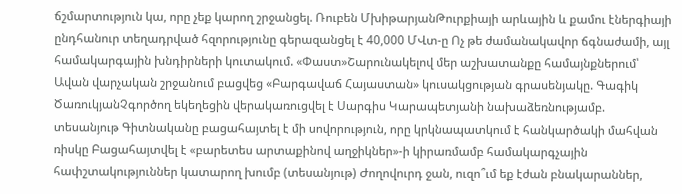ճշմարտություն կա, որը չեք կարող շրջանցել. Ռուբեն ՄխիթարյանԹուրքիայի արևային և քամու էներգիայի ընդհանուր տեղադրված հզորությունը գերազանցել է 40,000 ՄՎտ-ը Ոչ թե ժամանակավոր ճգնաժամի, այլ համակարգային խնդիրների կուտակում. «Փաստ»Շարունակելով մեր աշխատանքը համայնքներում՝ Ավան վարչական շրջանում բացվեց «Բարգավաճ Հայաստան» կուսակցության գրասենյակը. Գագիկ ԾառուկյանՉգործող եկեղեցին վերակառուցվել է Սարգիս Կարապետյանի նախաձեռնությամբ. տեսանյութ Գիտնականը բացահայտել է մի սովորություն, որը կրկնապատկում է հանկարծակի մահվան ռիսկը Բացահայտվել է «բարետես արտաքինով աղջիկներ»-ի կիրառմամբ համակարգչային հափշտակություններ կատարող խումբ (տեսանյութ) Ժողովուրդ ջան, ուզո՞ւմ եք էժան բնակարաններ,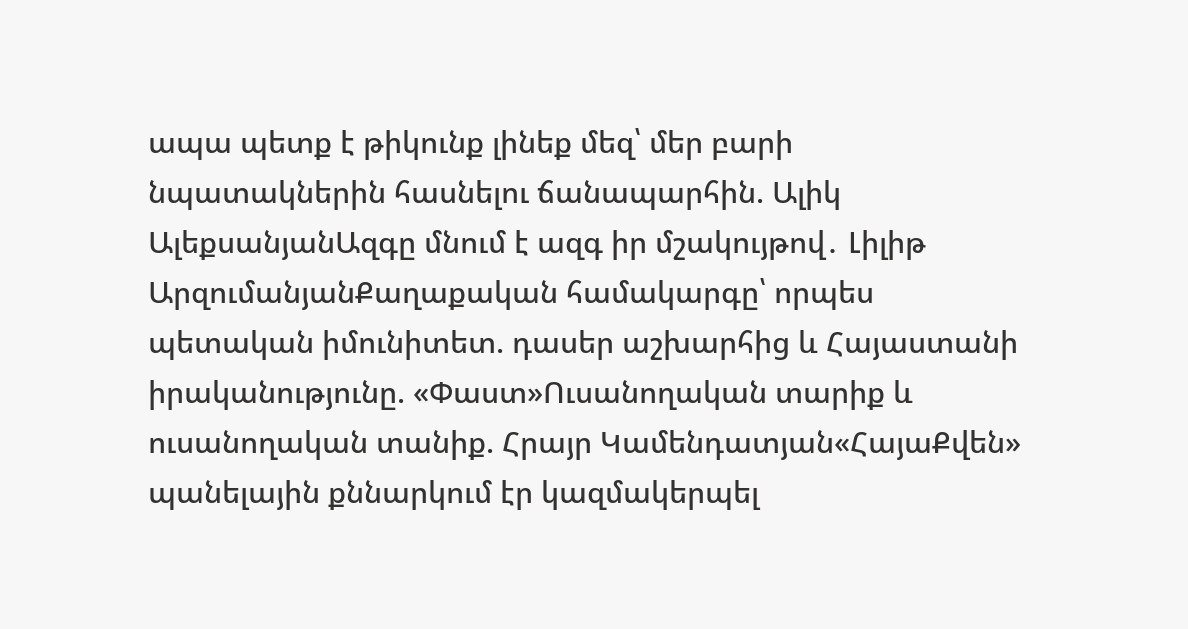ապա պետք է թիկունք լինեք մեզ՝ մեր բարի նպատակներին հասնելու ճանապարհին. Ալիկ ԱլեքսանյանԱզգը մնում է ազգ իր մշակույթով․ Լիլիթ ԱրզումանյանՔաղաքական համակարգը՝ որպես պետական իմունիտետ. դասեր աշխարհից և Հայաստանի իրականությունը. «Փաստ»Ուսանողական տարիք և ուսանողական տանիք. Հրայր Կամենդատյան«ՀայաՔվեն» պանելային քննարկում էր կազմակերպել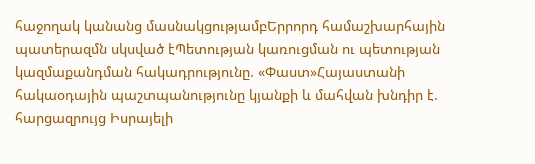հաջողակ կանանց մասնակցությամբԵրրորդ համաշխարհային պատերազմն սկսված էՊետության կառուցման ու պետության կազմաքանդման հակադրությունը. «Փաստ»Հայաստանի հակաօդային պաշտպանությունը կյանքի և մահվան խնդիր է. հարցազրույց Իսրայելի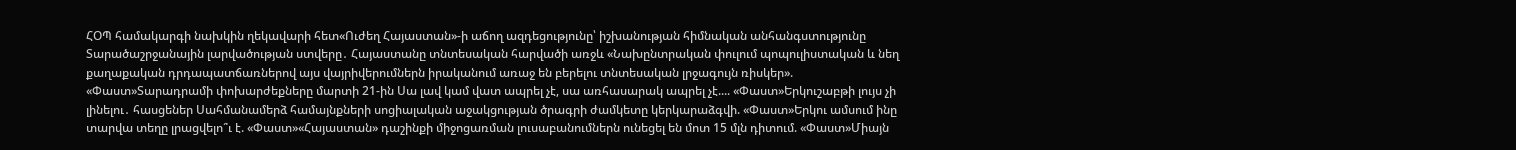ՀՕՊ համակարգի նախկին ղեկավարի հետ«Ուժեղ Հայաստան»-ի աճող ազդեցությունը՝ իշխանության հիմնական անհանգստությունը Տարածաշրջանային լարվածության ստվերը․ Հայաստանը տնտեսական հարվածի առջև «Նախընտրական փուլում պոպուլիստական և նեղ քաղաքական դրդապատճառներով այս վայրիվերումներն իրականում առաջ են բերելու տնտեսական լրջագույն ռիսկեր». «Փաստ»Տարադրամի փոխարժեքները մարտի 21-ին Սա լավ կամ վատ ապրել չէ, սա առհասարակ ապրել չէ.... «Փաստ»Երկուշաբթի լույս չի լինելու․ հասցեներ Սահմանամերձ համայնքների սոցիալական աջակցության ծրագրի ժամկետը կերկարաձգվի. «Փաստ»Երկու ամսում ինը տարվա տեղը լրացվելո՞ւ է. «Փաստ»«Հայաստան» դաշինքի միջոցառման լուսաբանումներն ունեցել են մոտ 15 մլն դիտում. «Փաստ»Միայն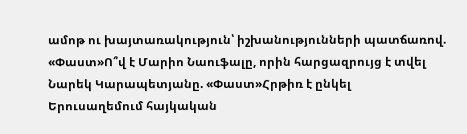ամոթ ու խայտառակություն՝ իշխանությունների պատճառով. «Փաստ»Ո՞վ է Մարիո Նաուֆալը, որին հարցազրույց է տվել Նարեկ Կարապետյանը. «Փաստ»Հրթիռ է ընկել Երուսաղեմում հայկական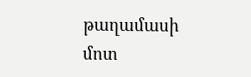թաղամասի մոտ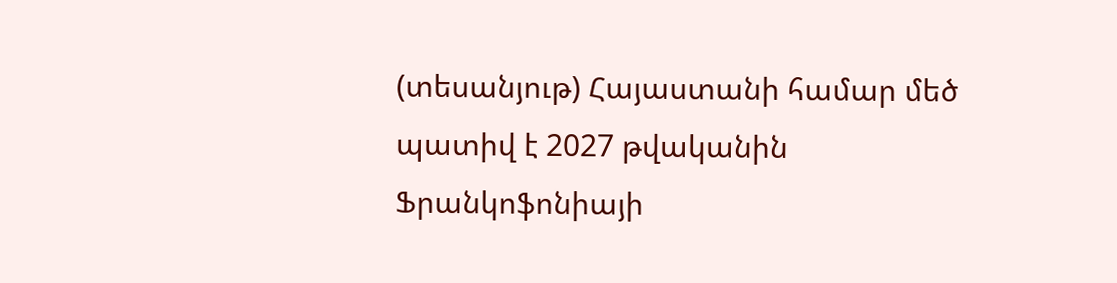(տեսանյութ) Հայաստանի համար մեծ պատիվ է 2027 թվականին Ֆրանկոֆոնիայի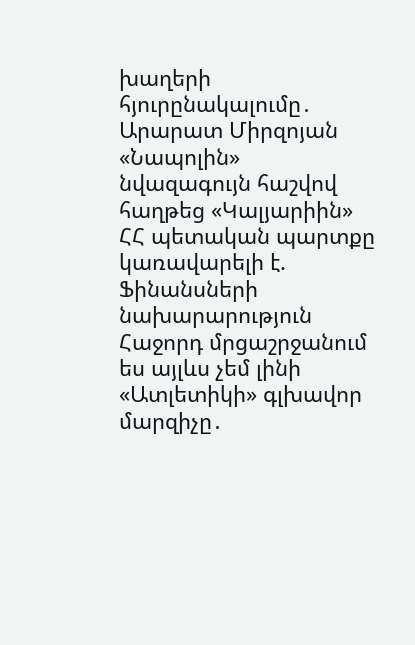խաղերի հյուրընակալումը․ Արարատ Միրզոյան «Նապոլին» նվազագույն հաշվով հաղթեց «Կալյարիին» ՀՀ պետական պարտքը կառավարելի է. Ֆինանսների նախարարություն Հաջորդ մրցաշրջանում ես այլևս չեմ լինի «Ատլետիկի» գլխավոր մարզիչը․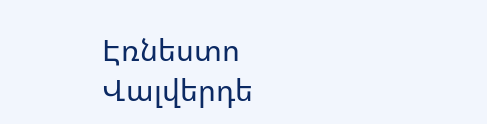Էռնեստո Վալվերդե